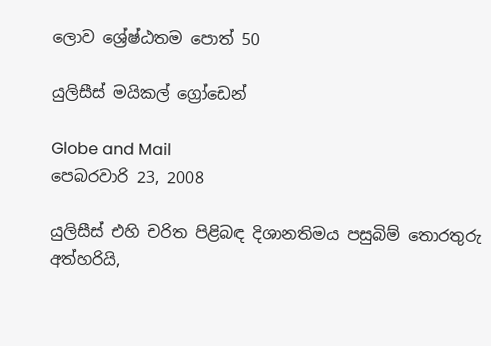ලොව ශ්‍රේෂ්ඨතම පොත් 50

යුලිසීස් මයිකල් ග්‍රෝඩෙන්

Globe and Mail
පෙබරවාරි 23, 2008

යුලිසීස් එහි චරිත පිළිබඳ දිශානතිමය පසුබිම් තොරතුරු අත්හරියි,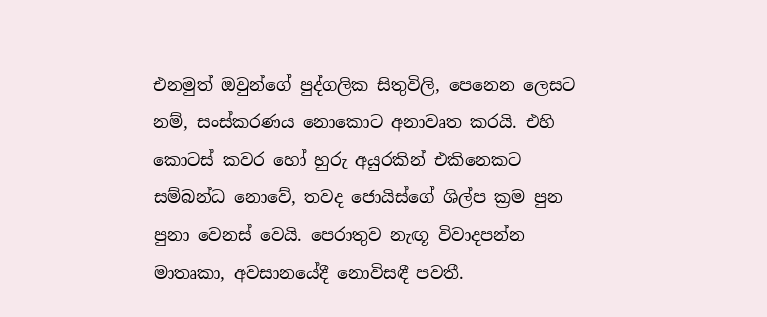එනමුත් ඔවුන්ගේ පුද්ගලික සිතුවිලි, පෙනෙන ලෙසට නම්, සංස්කරණය නොකොට අනාවෘත කරයි. එහි කොටස් කවර හෝ හුරු අයුරකින් එකිනෙකට සම්බන්ධ නොවේ, තවද ජොයිස්ගේ ශිල්ප ක්‍රම පුන පුනා වෙනස් වෙයි. පෙරාතුව නැඟූ විවාදපන්න මාතෘකා, අවසානයේදී නොවිසඳී පවතී.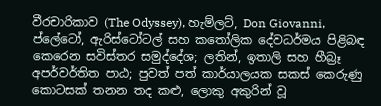වීරචාරිකාව (The Odyssey), හැම්ලට්, Don Giovanni, ප්ලේටෝ, ඇරිස්ටෝටල් සහ කතෝලික දේවධර්මය පිළිබඳ කෙරෙන සවිස්තර සමුද්දේශ; ලතින්, ඉතාලි සහ හීබ්‍රෑ අපර්වර්තිත පාඨ; පුවත් පත් කාර්යාලයක සකස් කෙරුණු කොටසක් තනන තද කළු, ලොකු අකුරින් වූ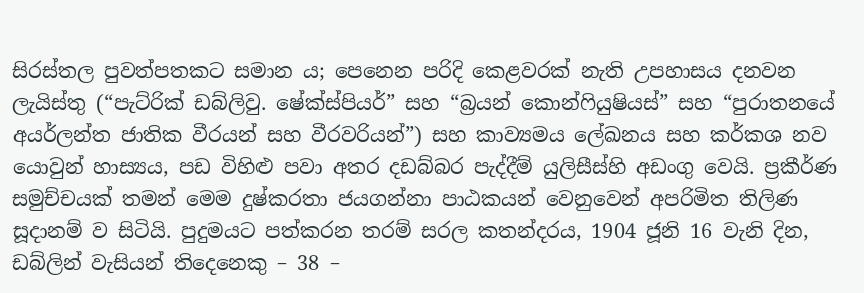සිරස්තල පුවත්පතකට සමාන ය; පෙනෙන පරිදි කෙළවරක් නැති උපහාසය දනවන ලැයිස්තු (“පැට්රික් ඩබ්ලිවු. ෂේක්ස්පියර්” සහ “බ්‍රයන් කොන්ෆියුෂියස්” සහ “පුරාතනයේ අයර්ලන්ත ජාතික වීරයන් සහ වීරවරියන්”) සහ කාව්‍යමය ලේඛනය සහ කර්කශ නව යොවුන් හාස්‍යය, පඩ විහිළු පවා අතර දඩබ්බර පැද්දීම් යුලිසීස්හි අඩංගු වෙයි. ප්‍රකීර්ණ සමුච්චයක් තමන් මෙම දුෂ්කරතා ජයගන්නා පාඨකයන් වෙනුවෙන් අපරිමිත තිලිණ සූදානම් ව සිටියි. පුදුමයට පත්කරන තරම් සරල කතන්දරය, 1904 ජූනි 16 වැනි දින, ඩබ්ලින් වැසියන් තිදෙනෙකු – 38 –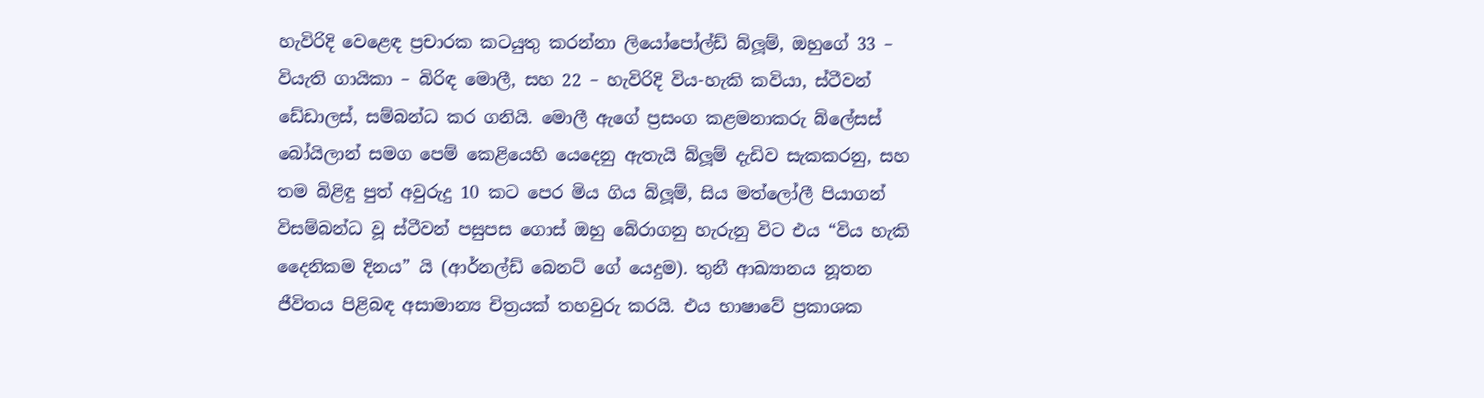හැවිරිදි වෙළෙඳ ප්‍රචාරක කටයුතු කරන්නා ලියෝපෝල්ඩ් බ්ලූම්, ඔහුගේ 33 – වියැති ගායිකා – බිරිඳ මොලී, සහ 22 – හැවිරිදි විය-හැකි කවියා, ස්ටීවන් ඩේඩාලස්, සම්බන්ධ කර ගනියි. මොලී ඇගේ ප්‍රසංග කළමනාකරු බ්ලේසස් බෝයිලාන් සමග පෙම් කෙළියෙහි යෙදෙනු ඇතැයි බ්ලූම් දැඩිව සැකකරනු, සහ තම බිළිඳු පුත් අවුරුදු 10 කට පෙර මිය ගිය බ්ලූම්, සිය මත්ලෝලී පියාගන් විසම්බන්ධ වූ ස්ටීවන් පසුපස ගොස් ඔහු බේරාගනු හැරුනු විට එය “විය හැකි දෛනිකම දිනය” යි (ආර්නල්ඩ් බෙනට් ගේ යෙදුම). තුනී ආඛ්‍යානය නූතන ජීවිතය පිළිබඳ අසාමාන්‍ය චිත්‍රයක් තහවුරු කරයි. එය භාෂාවේ ප්‍රකාශක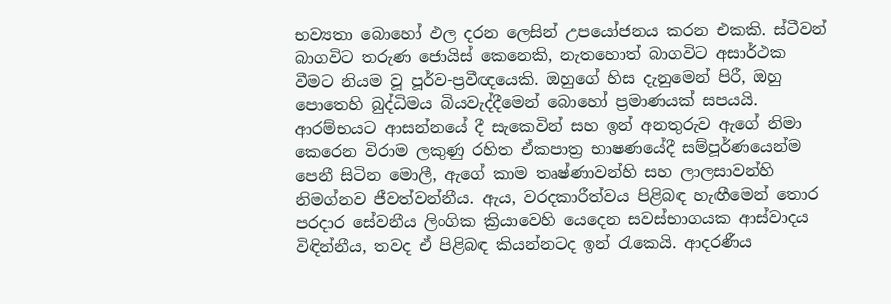භව්‍යතා බොහෝ ඵල දරන ලෙසින් උපයෝජනය කරන එකකි. ස්ටීවන් බාගවිට තරුණ ජොයිස් කෙනෙකි, නැතහොත් බාගවිට අසාර්ථක වීමට නියම වූ පූර්ව-ප්‍රවීඥයෙකි. ඔහුගේ හිස දැනුමෙන් පිරී, ඔහු පොතෙහි බුද්ධිමය බියවැද්දීමෙන් බොහෝ ප්‍රමාණයක් සපයයි. ආරම්භයට ආසන්නයේ දී සැකෙවින් සහ ඉන් අනතුරුව ඇගේ නිමා කෙරෙන විරාම ලකුණු රහිත ඒකපාත්‍ර භාෂණයේදී සම්පූර්ණයෙන්ම පෙනී සිටින මොලී, ඇගේ කාම තෘෂ්ණාවන්හි සහ ලාලසාවන්හි නිමග්නව ජීවත්වන්නීය. ඇය, වරදකාරීත්වය පිළිබඳ හැඟීමෙන් තොර පරදාර සේවනීය ලිංගික ක්‍රියාවෙහි යෙදෙන සවස්භාගයක ආස්වාදය විඳින්නීය, තවද ඒ පිළිබඳ කියන්නටද ඉන් රැකෙයි. ආදරණීය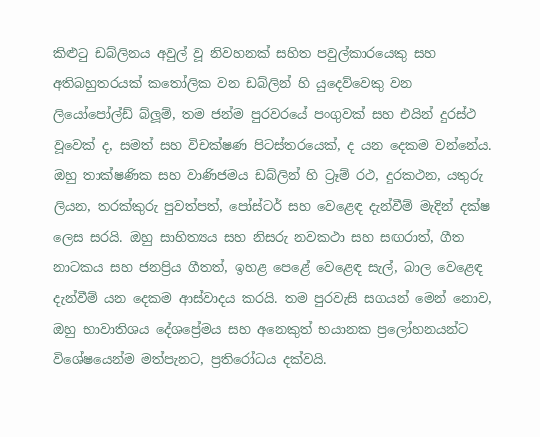කිළුටු ඩබ්ලිනය අවුල් වූ නිවහනක් සහිත පවුල්කාරයෙකු සහ අතිබහුතරයක් කතෝලික වන ඩබ්ලින් හි යුදෙව්වෙකු වන ලියෝපෝල්ඩ් බ්ලූම්, තම ජන්ම පුරවරයේ පංගුවක් සහ එයින් දුරස්ථ වූවෙක් ද, සමත් සහ විචක්ෂණ පිටස්තරයෙක්, ද යන දෙකම වන්නේය. ඔහු තාක්ෂණික සහ වාණිජමය ඩබ්ලින් හි ට්‍රෑම් රථ, දුරකථන, යතුරු ලියන, තරක්කුරු පුවත්පත්, පෝස්ටර් සහ වෙළෙඳ දැන්වීම් මැදින් දක්ෂ ලෙස සරයි. ඔහු සාහිත්‍යය සහ නිසරු නවකථා සහ සඟරාත්, ගීත නාටකය සහ ජනප්‍රිය ගීතත්, ඉහළ පෙළේ වෙළෙඳ සැල්, බාල වෙළෙඳ දැන්වීම් යන දෙකම ආස්වාදය කරයි. තම පුරවැසි සගයන් මෙන් නොව, ඔහු භාවාතිශය දේශප්‍රේමය සහ අනෙකුත් භයානක ප්‍රලෝහනයන්ට විශේෂයෙන්ම මත්පැනට, ප්‍රතිරෝධය දක්වයි.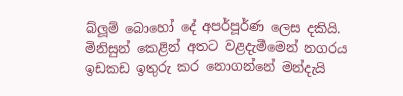බ්ලූම් බොහෝ දේ අපර්පූර්ණ ලෙස දකියි. මිනිසුන් කෙළින් අතට වළදැමීමෙන් නගරය ඉඩකඩ ඉතුරු කර නොගන්නේ මන්දැයි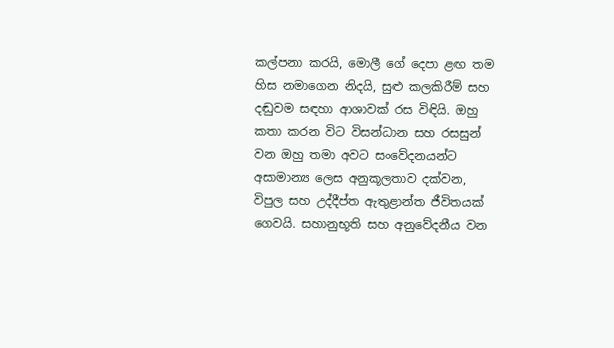කල්පනා කරයි, මොලී ගේ දෙපා ළඟ තම හිස නමාගෙන නිදයි, සුළු කලකිරීම් සහ දඬුවම සඳහා ආශාවක් රස විඳියි. ඔහු කතා කරන විට විසන්ධාන සහ රසසුන් වන ඔහු තමා අවට සංවේදනයන්ට අසාමාන්‍ය ලෙස අනුකූලතාව දක්වන, විපුල සහ උද්දීප්ත ඇතුළාන්ත ජීවිතයක් ගෙවයි. සහානුභූති සහ අනුවේදනීය වන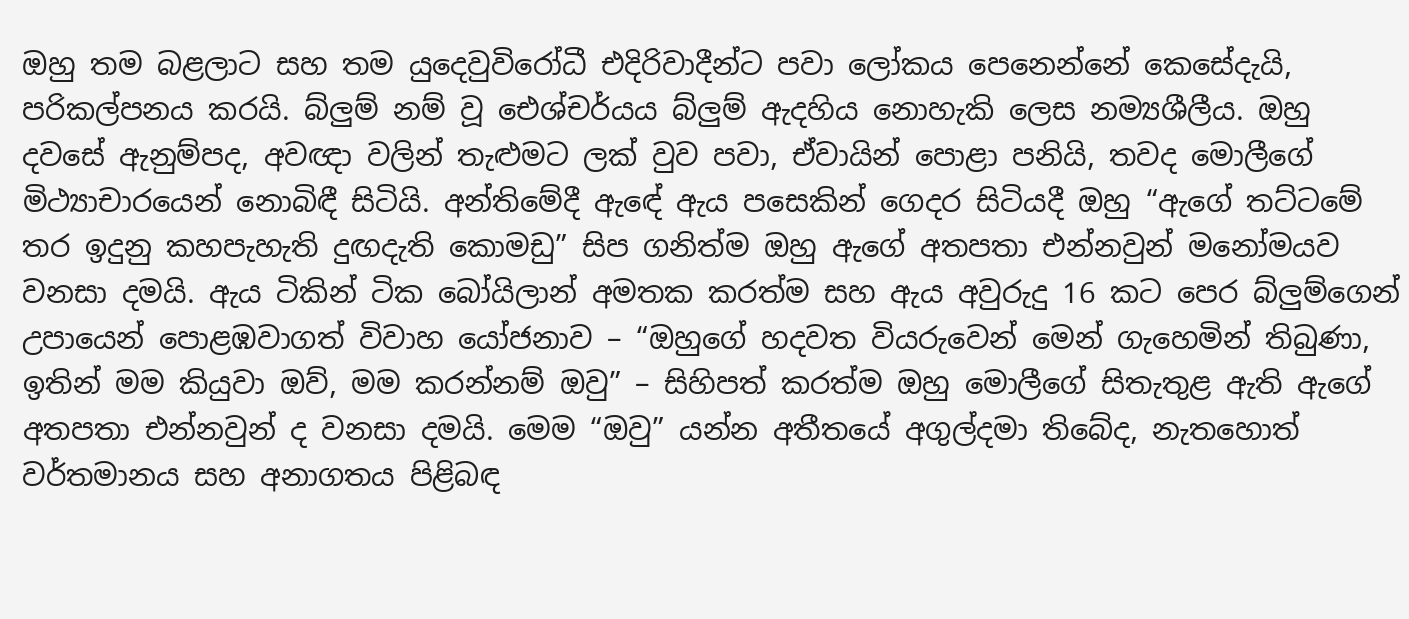ඔහු තම බළලාට සහ තම යුදෙවුවිරෝධී එදිරිවාදීන්ට පවා ලෝකය පෙනෙන්නේ කෙසේදැයි, පරිකල්පනය කරයි. බ්ලුම් නම් වූ ඓශ්චර්යය බ්ලුම් ඇදහිය නොහැකි ලෙස නම්‍යශීලීය. ඔහු දවසේ ඇනුම්පද, අවඥා වලින් තැළුමට ලක් වුව පවා, ඒවායින් පොළා පනියි, තවද මොලීගේ මිථ්‍යාචාරයෙන් නොබිඳී සිටියි. අන්තිමේදී ඇ‍‍ඳේ ඇය පසෙකින් ගෙදර සිටියදී ඔහු “ඇගේ තට්ටමේ තර ඉදුනු කහපැහැති දුඟදැති කොමඩු” සිප ගනිත්ම ඔහු ඇගේ අතපතා එන්නවුන් මනෝමයව වනසා දමයි. ඇය ටිකින් ටික බෝයිලාන් අමතක කරත්ම සහ ඇය අවුරුදු 16 කට පෙර බ්ලුම්ගෙන් උපායෙන් පොළඹවාගත් විවාහ යෝජනාව – “ඔහුගේ හදවත වියරුවෙන් මෙන් ගැහෙමින් තිබුණා, ඉතින් මම කියුවා ඔව්, මම කරන්නම් ඔවු” – සිහිපත් කරත්ම ඔහු මොලීගේ සිතැතුළ ඇති ඇගේ අතපතා එන්නවුන් ද වනසා දමයි. මෙම “ඔවු” යන්න අතීතයේ අගුල්දමා තිබේද, නැතහොත් වර්තමානය සහ අනාගතය පිළිබඳ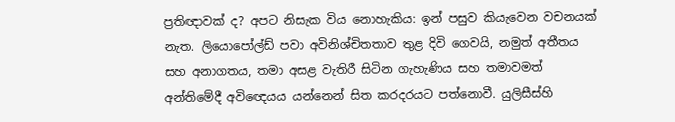ප්‍රතිඥාවක් ද? අපට නිසැක විය නොහැකිය: ඉන් පසුව කියැවෙන වචනයක් නැත. ලියොපෝල්ඩ් පවා අවිනිශ්චිතතාව තුළ දිවි ගෙවයි, නමුත් අතීතය සහ අනාගතය, තමා අසළ වැතිරී සිටින ගැහැණිය සහ තමාවමත් අන්තිමේදී අවිඥෙයය යන්නෙන් සිත කරදරයට පත්නොවී. යුලිසීස්හි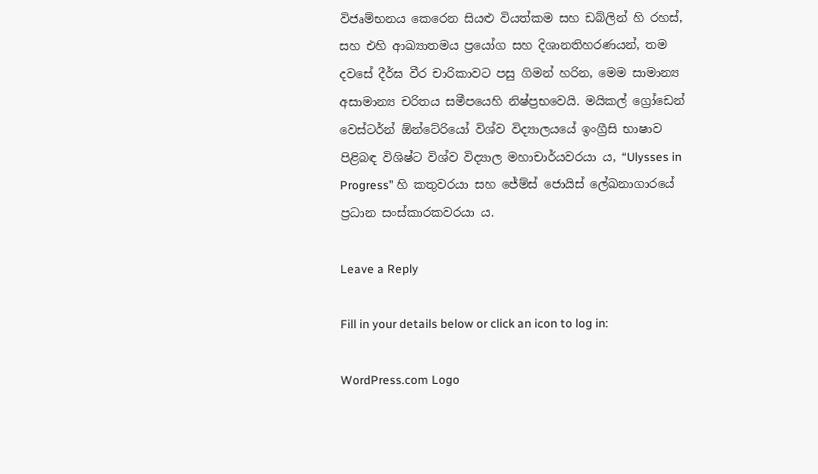විජෘම්භනය කෙරෙන සියළු වියත්කම සහ ඩබ්ලින් හි රහස්, සහ එහි ආඛ්‍යාතමය ප්‍රයෝග සහ දිශානතිහරණයන්, තම දවසේ දීර්ඝ වීර චාරිකාවට පසු ගිමන් හරින, මෙම සාමාන්‍ය අසාමාන්‍ය චරිතය සමීපයෙහි නිෂ්ප්‍රභවෙයි. මයිකල් ග්‍රෝඩෙන් වෙස්ටර්න් ඕන්ටේරියෝ විශ්ව විද්‍යාලයයේ ඉංග්‍රීසි භාෂාව පිළිබඳ විශිෂ්ට විශ්ව විද්‍යාල මහාචාර්යවරයා ය, “Ulysses in Progress” හි කතුවරයා සහ ජේම්ස් ජොයිස් ලේඛනාගාරයේ ප්‍රධාන සංස්කාරකවරයා ය.

Leave a Reply

Fill in your details below or click an icon to log in:

WordPress.com Logo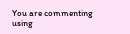You are commenting using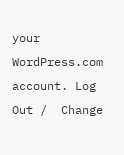your WordPress.com account. Log Out /  Change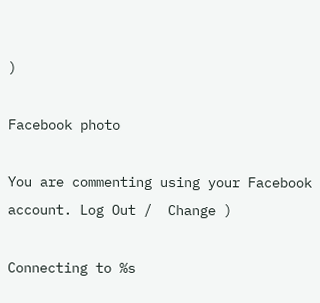)

Facebook photo

You are commenting using your Facebook account. Log Out /  Change )

Connecting to %s